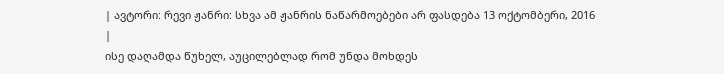| ავტორი: რევი ჟანრი: სხვა ამ ჟანრის ნაწარმოებები არ ფასდება 13 ოქტომბერი, 2016 |
ისე დაღამდა წუხელ, აუცილებლად რომ უნდა მოხდეს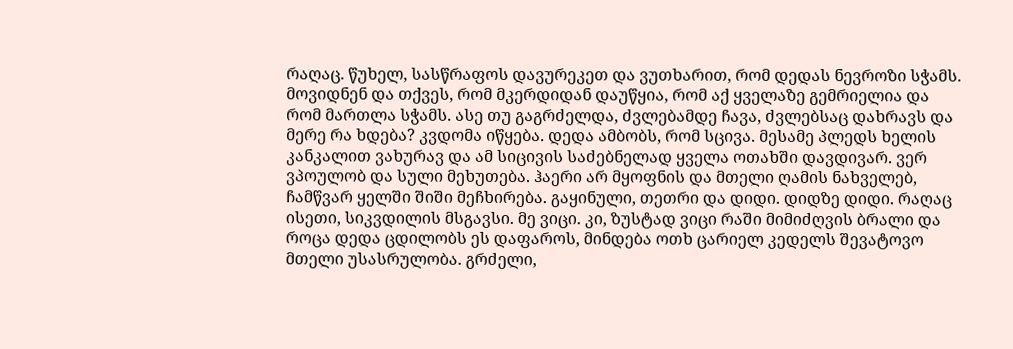რაღაც. წუხელ, სასწრაფოს დავურეკეთ და ვუთხარით, რომ დედას ნევროზი სჭამს. მოვიდნენ და თქვეს, რომ მკერდიდან დაუწყია, რომ აქ ყველაზე გემრიელია და რომ მართლა სჭამს. ასე თუ გაგრძელდა, ძვლებამდე ჩავა, ძვლებსაც დახრავს და მერე რა ხდება? კვდომა იწყება. დედა ამბობს, რომ სცივა. მესამე პლედს ხელის კანკალით ვახურავ და ამ სიცივის საძებნელად ყველა ოთახში დავდივარ. ვერ ვპოულობ და სული მეხუთება. ჰაერი არ მყოფნის და მთელი ღამის ნახველებ, ჩამწვარ ყელში შიში მეჩხირება. გაყინული, თეთრი და დიდი. დიდზე დიდი. რაღაც ისეთი, სიკვდილის მსგავსი. მე ვიცი. კი, ზუსტად ვიცი რაში მიმიძღვის ბრალი და როცა დედა ცდილობს ეს დაფაროს, მინდება ოთხ ცარიელ კედელს შევატოვო მთელი უსასრულობა. გრძელი,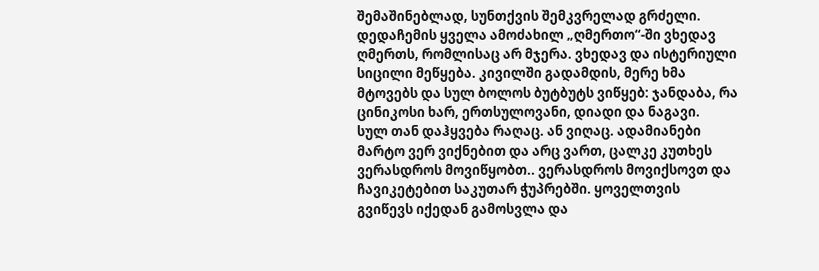შემაშინებლად, სუნთქვის შემკვრელად გრძელი. დედაჩემის ყველა ამოძახილ „ღმერთო“-ში ვხედავ ღმერთს, რომლისაც არ მჯერა. ვხედავ და ისტერიული სიცილი მეწყება. კივილში გადამდის, მერე ხმა მტოვებს და სულ ბოლოს ბუტბუტს ვიწყებ: ჯანდაბა, რა ცინიკოსი ხარ, ერთსულოვანი, დიადი და ნაგავი.
სულ თან დაჰყვება რაღაც. ან ვიღაც. ადამიანები მარტო ვერ ვიქნებით და არც ვართ, ცალკე კუთხეს ვერასდროს მოვიწყობთ.. ვერასდროს მოვიქსოვთ და ჩავიკეტებით საკუთარ ჭუპრებში. ყოველთვის გვიწევს იქედან გამოსვლა და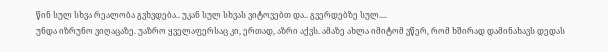წინ სულ სხვა რეალობა გვხვდება.. უკან სულ სხვას ვიტოვებთ და.. გვერდებზე სულ....
უნდა იზრუნო ვიღაცაზე. უაზრო ყველაფერსაც კი, ერთად, აზრი აქვს. ამაზე ახლა იმიტომ ვწერ, რომ ხშირად დამინახავს დედას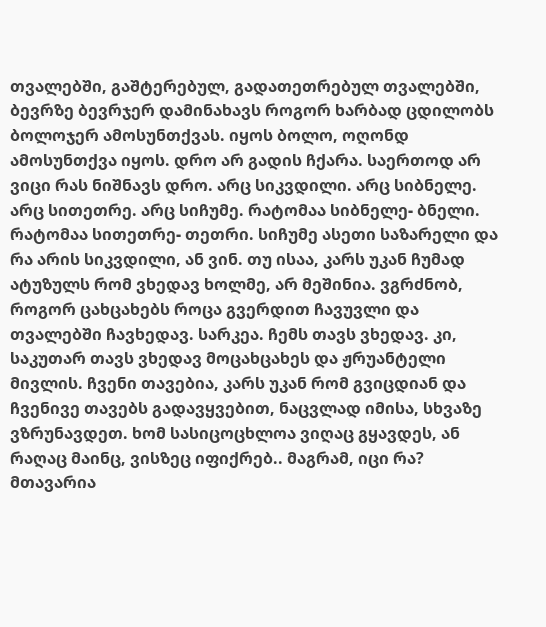თვალებში, გაშტერებულ, გადათეთრებულ თვალებში, ბევრზე ბევრჯერ დამინახავს როგორ ხარბად ცდილობს ბოლოჯერ ამოსუნთქვას. იყოს ბოლო, ოღონდ ამოსუნთქვა იყოს. დრო არ გადის ჩქარა. საერთოდ არ ვიცი რას ნიშნავს დრო. არც სიკვდილი. არც სიბნელე. არც სითეთრე. არც სიჩუმე. რატომაა სიბნელე- ბნელი. რატომაა სითეთრე- თეთრი. სიჩუმე ასეთი საზარელი და რა არის სიკვდილი, ან ვინ. თუ ისაა, კარს უკან ჩუმად ატუზულს რომ ვხედავ ხოლმე, არ მეშინია. ვგრძნობ, როგორ ცახცახებს როცა გვერდით ჩავუვლი და თვალებში ჩავხედავ. სარკეა. ჩემს თავს ვხედავ. კი, საკუთარ თავს ვხედავ მოცახცახეს და ჟრუანტელი მივლის. ჩვენი თავებია, კარს უკან რომ გვიცდიან და ჩვენივე თავებს გადავყვებით, ნაცვლად იმისა, სხვაზე ვზრუნავდეთ. ხომ სასიცოცხლოა ვიღაც გყავდეს, ან რაღაც მაინც, ვისზეც იფიქრებ.. მაგრამ, იცი რა? მთავარია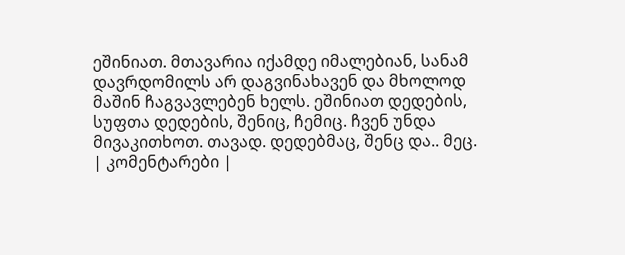ეშინიათ. მთავარია იქამდე იმალებიან, სანამ დავრდომილს არ დაგვინახავენ და მხოლოდ მაშინ ჩაგვავლებენ ხელს. ეშინიათ დედების, სუფთა დედების, შენიც, ჩემიც. ჩვენ უნდა მივაკითხოთ. თავად. დედებმაც, შენც და.. მეც.
| კომენტარები |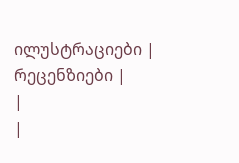ილუსტრაციები |
რეცენზიები |
|
|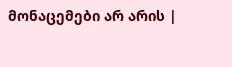მონაცემები არ არის |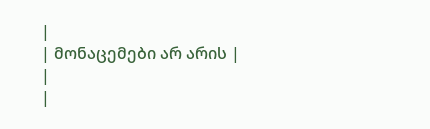|
| მონაცემები არ არის |
|
|